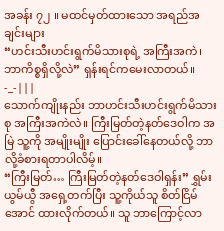အခန်း ၇၂ ။ မထင်မှတ်ထားသော အရည်အချင်းများ
“ဟင်းသီးဟင်းရွက်မိသားစုရဲ့ အကြီးအကဲ၊ ဘာကိစ္စရှိလို့လဲ” ရှန်းရင်ကမေးလာတယ်။
-_-|||
သောက်ကျိုးနည်း ဘာဟင်းသီးဟင်းရွက်မိသားစု အကြီးအကဲလဲ။ ကြီးမြတ်တဲ့နတ်ဒေဝါက အမြဲ သူ့ကို အမျိုးမျိုး ပြောင်းခေါ်နေတယ်လို့ ဘာလို့ခံစားရတာပါလိမ့်။
“ကြီးမြတ်… ကြီးမြတ်တဲ့နတ်ဒေဝါရှန်း” ရွှမ်းယွမ်ယွီ အရှေ့တက်ပြီး သူ့ကိုယ်သူ စိတ်ငြိမ်အောင် ထားလိုက်တယ်။ သူ ဘာကြောင့်လာ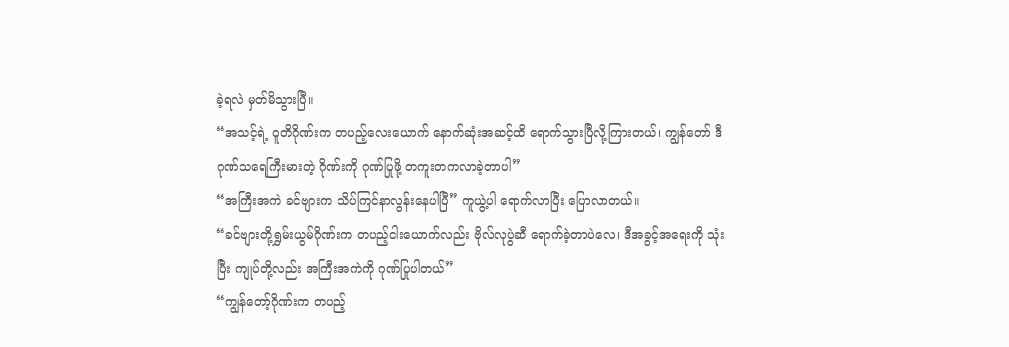ခဲ့ရလဲ မှတ်မိသွားပြီ။
“အသင့်ရဲ့ ဝူတိဂိုဏ်းက တပည့်လေးယောက် နောက်ဆုံးအဆင့်ထိ ရောက်သွားပြီလို့ကြားတယ်၊ ကျွန်တော် ဒီဂုဏ်သရေကြီးမားတဲ့ ဂိုဏ်းကို ဂုဏ်ပြုဖို့ တကူးတကလာခဲ့တာပါ”
“အကြီးအကဲ ခင်ဗျားက သိပ်ကြင်နာလွန်းနေပါပြီ” ကူယွဲ့ပါ ရောက်လာပြီး ပြောလာတယ်။
“ခင်ဗျားတို့ရွှမ်းယွမ်ဂိုဏ်းက တပည့်ငါးယောက်လည်း ဗိုလ်လုပွဲဆီ ရောက်ခဲ့တာပဲလေ၊ ဒီအခွင့်အရေးကို သုံးပြီး ကျုပ်တို့လည်း အကြီးအကဲကို ဂုဏ်ပြုပါတယ်”
“ကျွန်တော့်ဂိုဏ်းက တပည့်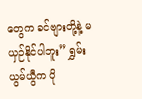တွေက ခင်ဗျားတို့နဲ့ မယှဉ်နိုင်ပါဘူး” ရွှမ်းယွမ်ယွီက ပို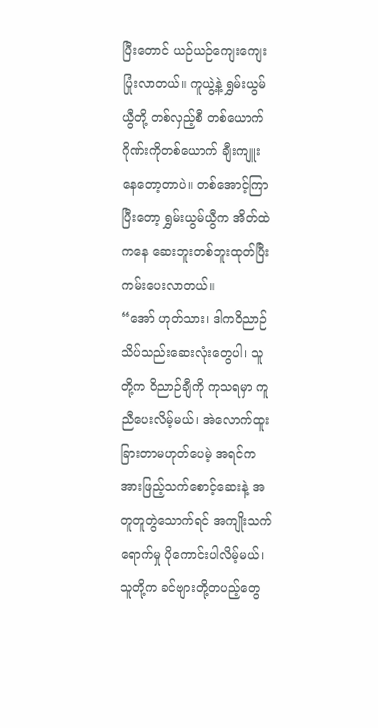ပြီးတောင် ယဉ်ယဉ်ကျေးကျေးပြုံးလာတယ်။ ကူယွဲ့နဲ့ ရွှမ်းယွမ်ယွီတို့ တစ်လှည့်စီ တစ်ယောက်ဂိုဏ်းကိုတစ်ယောက် ချီးကျူးနေတော့တာပဲ။ တစ်အောင့်ကြာပြီးတော့ ရွှမ်းယွမ်ယွီက အိတ်ထဲကနေ ဆေးဘူးတစ်ဘူးထုတ်ပြီး ကမ်းပေးလာတယ်။
“အော် ဟုတ်သား၊ ဒါကဝိညာဉ်သိပ်သည်းဆေးလုံးတွေပါ၊ သူတို့က ဝိညာဉ်ချီကို ကုသရမှာ ကူညီပေးလိမ့်မယ်၊ အဲလောက်ထူးခြားတာမဟုတ်ပေမဲ့ အရင်က အားဖြည့်သက်စောင့်ဆေးနဲ့ အတူတူတွဲသောက်ရင် အကျိုးသက်ရောက်မှု ပိုကောင်းပါလိမ့်မယ်၊ သူတို့က ခင်ဗျားတို့တပည့်တွေ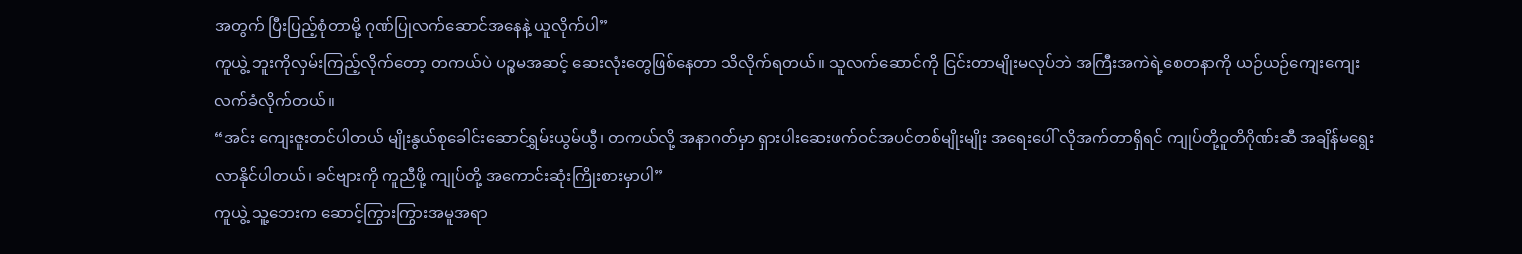အတွက် ပြီးပြည့်စုံတာမို့ ဂုဏ်ပြုလက်ဆောင်အနေနဲ့ ယူလိုက်ပါ”
ကူယွဲ့ ဘူးကိုလှမ်းကြည့်လိုက်တော့ တကယ်ပဲ ပဉ္စမအဆင့် ဆေးလုံးတွေဖြစ်နေတာ သိလိုက်ရတယ်။ သူလက်ဆောင်ကို ငြင်းတာမျိုးမလုပ်ဘဲ အကြီးအကဲရဲ့စေတနာကို ယဉ်ယဉ်ကျေးကျေးလက်ခံလိုက်တယ်။
“အင်း ကျေးဇူးတင်ပါတယ် မျိုးနွယ်စုခေါင်းဆောင်ရွှမ်းယွမ်ယွီ၊ တကယ်လို့ အနာဂတ်မှာ ရှားပါးဆေးဖက်ဝင်အပင်တစ်မျိုးမျိုး အရေးပေါ် လိုအက်တာရှိရင် ကျုပ်တို့ဝူတိဂိုဏ်းဆီ အချိန်မရွေး လာနိုင်ပါတယ်၊ ခင်ဗျားကို ကူညီဖို့ ကျုပ်တို့ အကောင်းဆုံးကြိုးစားမှာပါ”
ကူယွဲ့ သူ့ဘေးက ဆောင့်ကြွားကြွားအမူအရာ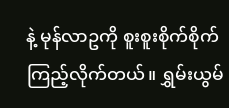နဲ့ မုန်လာဥကို စူးစူးစိုက်စိုက် ကြည့်လိုက်တယ်။ ရွှမ်းယွမ်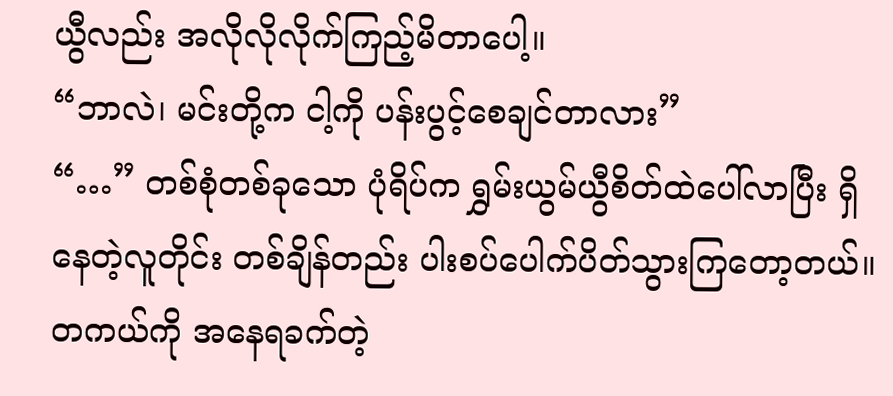ယွီလည်း အလိုလိုလိုက်ကြည့်မိတာပေါ့။
“ဘာလဲ၊ မင်းတို့က ငါ့ကို ပန်းပွင့်စေချင်တာလား”
“…” တစ်စုံတစ်ခုသော ပုံရိပ်က ရွှမ်းယွမ်ယွီစိတ်ထဲပေါ်လာပြီး ရှိနေတဲ့လူတိုင်း တစ်ချိန်တည်း ပါးစပ်ပေါက်ပိတ်သွားကြတော့တယ်။
တကယ်ကို အနေရခက်တဲ့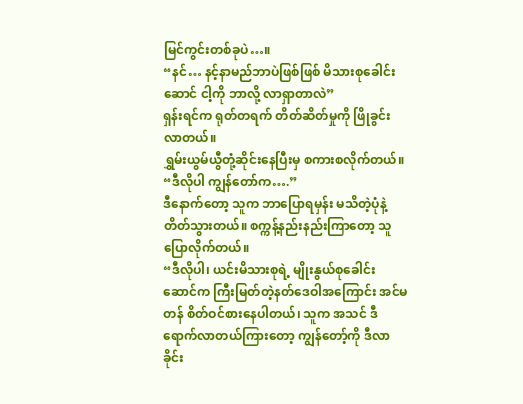မြင်ကွင်းတစ်ခုပဲ…။
“နင်… နင့်နာမည်ဘာပဲဖြစ်ဖြစ် မိသားစုခေါင်းဆောင် ငါ့ကို ဘာလို့ လာရှာတာလဲ”
ရှန်းရင်က ရုတ်တရက် တိတ်ဆိတ်မှုကို ဖြိုခွင်းလာတယ်။
ရွှမ်းယွမ်ယွီတုံ့ဆိုင်းနေပြီးမှ စကားစလိုက်တယ်။
“ဒီလိုပါ ကျွန်တော်က….”
ဒီနောက်တော့ သူက ဘာပြောရမှန်း မသိတဲ့ပုံနဲ့ တိတ်သွားတယ်။ စက္ကန့်နည်းနည်းကြာတော့ သူပြောလိုက်တယ်။
“ဒီလိုပါ၊ ယင်းမိသားစုရဲ့ မျိုးနွယ်စုခေါင်းဆောင်က ကြီးမြတ်တဲ့နတ်ဒေဝါအကြောင်း အင်မတန် စိတ်ဝင်စားနေပါတယ်၊ သူက အသင် ဒီရောက်လာတယ်ကြားတော့ ကျွန်တော့်ကို ဒီလာခိုင်း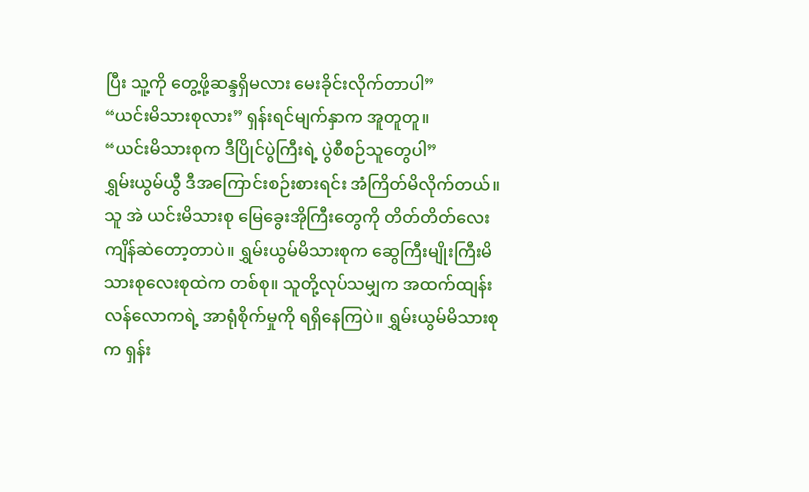ပြီး သူ့ကို တွေ့ဖို့ဆန္ဒရှိမလား မေးခိုင်းလိုက်တာပါ”
“ယင်းမိသားစုလား” ရှန်းရင်မျက်နှာက အူတူတူ။
“ယင်းမိသားစုက ဒီပြိုင်ပွဲကြီးရဲ့ ပွဲစီစဉ်သူတွေပါ”
ရွှမ်းယွမ်ယွီ ဒီအကြောင်းစဉ်းစားရင်း အံကြိတ်မိလိုက်တယ်။ သူ အဲ ယင်းမိသားစု မြေခွေးအိုကြီးတွေကို တိတ်တိတ်လေး ကျိန်ဆဲတော့တာပဲ။ ရွှမ်းယွမ်မိသားစုက ဆွေကြီးမျိုးကြီးမိသားစုလေးစုထဲက တစ်စု။ သူတို့လုပ်သမျှက အထက်ထျန်းလန်လောကရဲ့ အာရုံစိုက်မှုကို ရရှိနေကြပဲ။ ရွှမ်းယွမ်မိသားစုက ရှန်း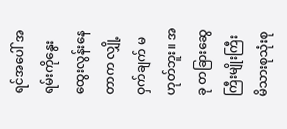ရင်အပေါ် အရမ်းကိုနွေးထွေးလွန်းနေတာက လျှို့ဝှက်ချက် မဟုတ်ဘူး။ အခု တခြားဆွေကြီးမျိုးကြီးမိသားစုသုံးစု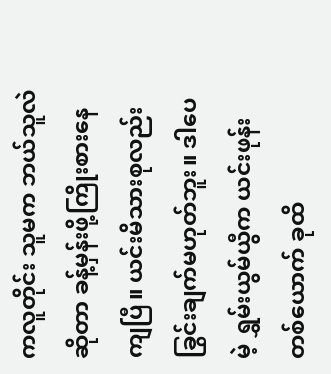ကလူတိုင်း သူမက ဘယ်သူလဲဆိုတာ ခန့်မှန်းဖို့ကြိုးစားနေကျပြီ။ ယင်းမိသားစုလည်း ခြွင်းချက်မဟုတ်ဘူး။ ဒါပေမဲ့ ရွှမ်းယွမ်ယွီက ယင်းဖုန်းတစ်ယောက် ခုထိ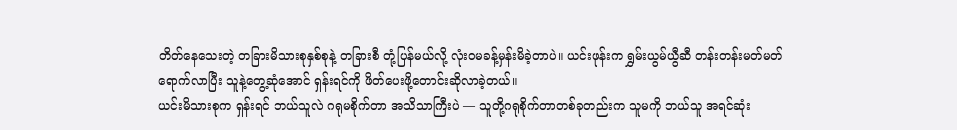တိတ်နေသေးတဲ့ တခြားမိသားစုနှစ်စုနဲ့ တခြားစီ တုံ့ပြန်မယ်လို့ လုံးဝမခန့်မှန်းမိခဲ့တာပဲ။ ယင်းဖုန်းက ရွှမ်းယွမ်ယွီဆီ တန်းတန်းမတ်မတ် ရောက်လာပြီး သူနဲ့တွေ့ဆုံအောင် ရှန်းရင်ကို ဖိတ်ပေးဖို့တောင်းဆိုလာခဲ့တယ်။
ယင်းမိသားစုက ရှန်းရင် ဘယ်သူလဲ ဂရုမစိုက်တာ အသိသာကြီးပဲ — သူတို့ဂရုစိုက်တာတစ်ခုတည်းက သူမကို ဘယ်သူ အရင်ဆုံး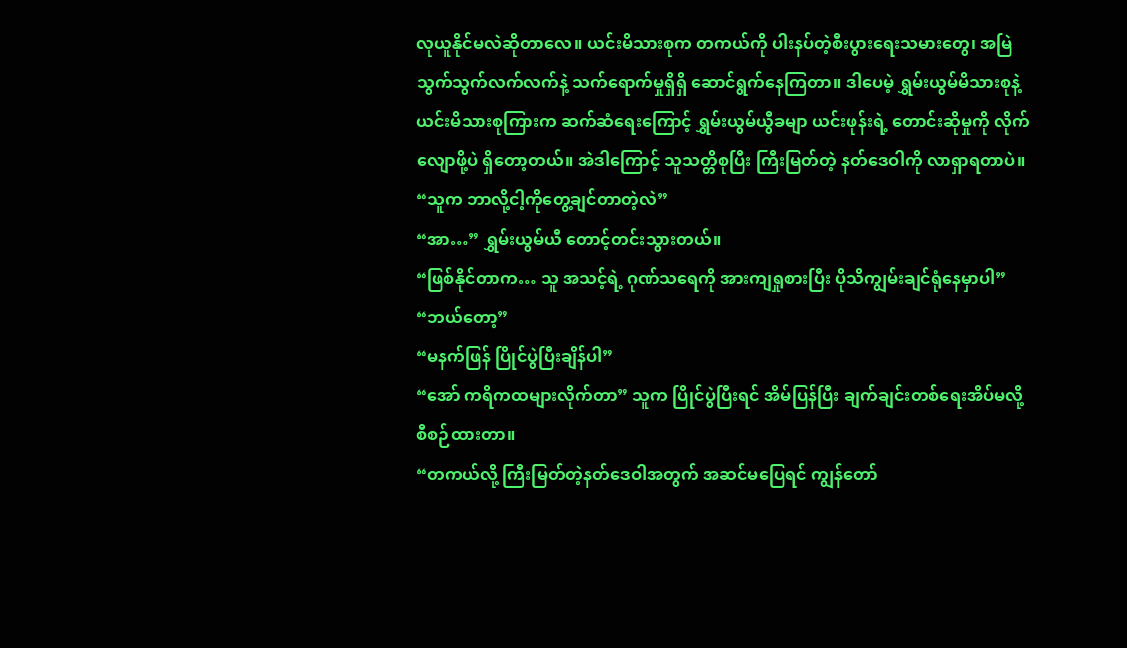လုယူနိုင်မလဲဆိုတာလေ။ ယင်းမိသားစုက တကယ်ကို ပါးနပ်တဲ့စီးပွားရေးသမားတွေ၊ အမြဲ သွက်သွက်လက်လက်နဲ့ သက်ရောက်မှုရှိရှိ ဆောင်ရွက်နေကြတာ။ ဒါပေမဲ့ ရွှမ်းယွမ်မိသားစုနဲ့ ယင်းမိသားစုကြားက ဆက်ဆံရေးကြောင့် ရွှမ်းယွမ်ယွီခမျာ ယင်းဖုန်းရဲ့ တောင်းဆိုမှုကို လိုက်လျောဖို့ပဲ ရှိတော့တယ်။ အဲဒါကြောင့် သူသတ္တိစုပြီး ကြီးမြတ်တဲ့ နတ်ဒေဝါကို လာရှာရတာပဲ။
“သူက ဘာလို့ငါ့ကိုတွေ့ချင်တာတဲ့လဲ”
“အာ…” ရွှမ်းယွမ်ယီ တောင့်တင်းသွားတယ်။
“ဖြစ်နိုင်တာက… သူ အသင့်ရဲ့ ဂုဏ်သရေကို အားကျရှုစားပြီး ပိုသိကျွမ်းချင်ရုံနေမှာပါ”
“ဘယ်တော့”
“မနက်ဖြန် ပြိုင်ပွဲပြီးချိန်ပါ”
“အော် ကရိကထများလိုက်တာ” သူက ပြိုင်ပွဲပြီးရင် အိမ်ပြန်ပြီး ချက်ချင်းတစ်ရေးအိပ်မလို့ စီစဉ်ထားတာ။
“တကယ်လို့ ကြီးမြတ်တဲ့နတ်ဒေဝါအတွက် အဆင်မပြေရင် ကျွန်တော်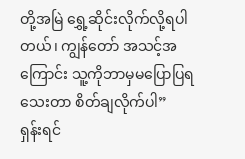တို့အမြဲ ရွှေ့ဆိုင်းလိုက်လို့ရပါတယ်၊ ကျွန်တော် အသင့်အကြောင်း သူ့ကိုဘာမှမပြောပြရသေးတာ စိတ်ချလိုက်ပါ”
ရှန်းရင်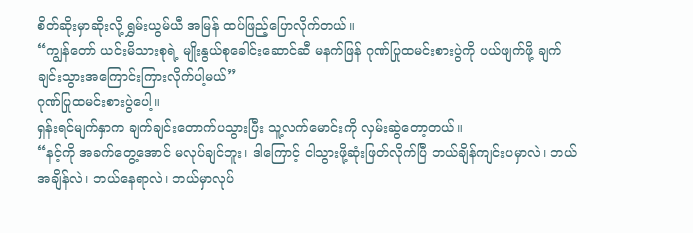စိတ်ဆိုးမှာဆိုးလို့ ရွှမ်းယွမ်ယီ အမြန် ထပ်ဖြည့်ပြောလိုက်တယ်။
“ကျွန်တော် ယင်းမိသားစုရဲ့ မျိုးနွယ်စုခေါင်းဆောင်ဆီ မနက်ဖြန် ဂုဏ်ပြုထမင်းစားပွဲကို ပယ်ဖျက်ဖို့ ချက်ချင်းသွားအကြောင်းကြားလိုက်ပါ့မယ်”
ဂုဏ်ပြုထမင်းစားပွဲပေါ့။
ရှန်းရင်မျက်နှာက ချက်ချင်းတောက်ပသွားပြီး သူ့လက်မောင်းကို လှမ်းဆွဲတော့တယ်။
“နင့်ကို အခက်တွေ့အောင် မလုပ်ချင်ဘူး၊ ဒါကြောင့် ငါသွားဖို့ဆုံးဖြတ်လိုက်ပြီ ဘယ်ချိန်ကျင်းပမှာလဲ၊ ဘယ်အချိန်လဲ၊ ဘယ်နေရာလဲ၊ ဘယ်မှာလုပ်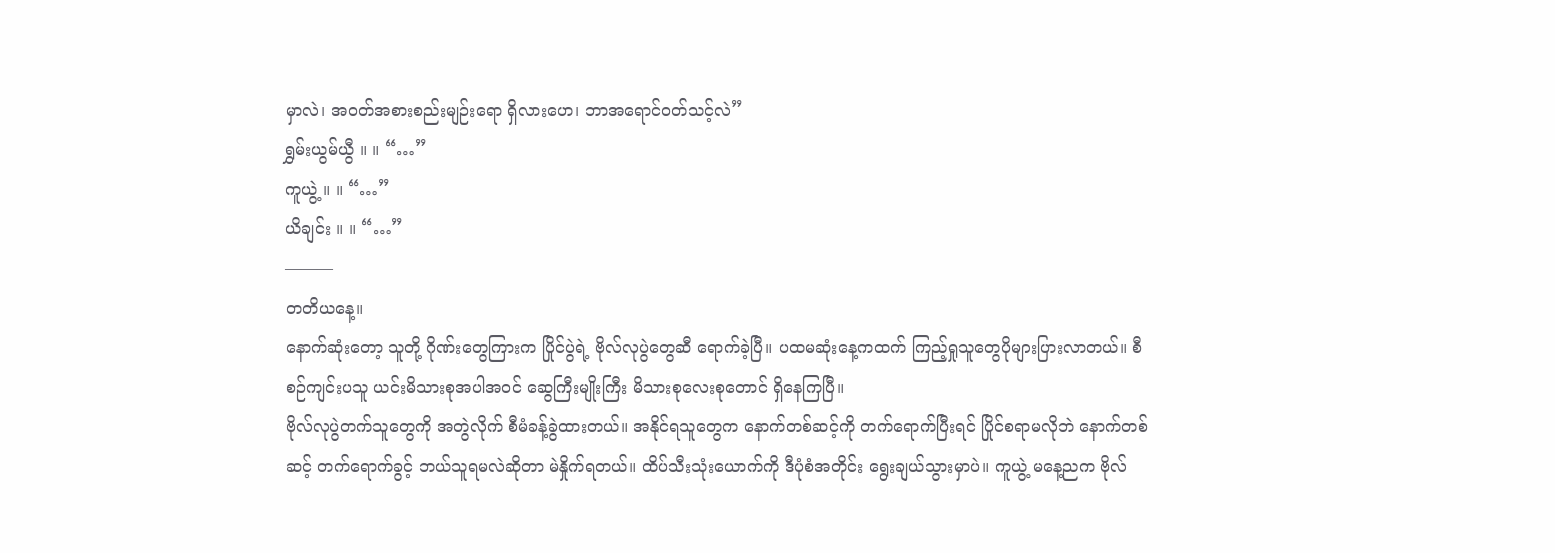မှာလဲ၊ အဝတ်အစားစည်းမျဉ်းရော ရှိလားဟေ၊ ဘာအရောင်ဝတ်သင့်လဲ”
ရွှမ်းယွမ်ယွီ ။ ။ “…”
ကူယွဲ့ ။ ။ “…”
ယိချင်း ။ ။ “…”
———
တတိယနေ့။
နောက်ဆုံးတော့ သူတို့ ဂိုဏ်းတွေကြားက ပြိုင်ပွဲရဲ့ ဗိုလ်လုပွဲတွေဆီ ရောက်ခဲ့ပြီ။ ပထမဆုံးနေ့ကထက် ကြည့်ရှုသူတွေပိုများပြားလာတယ်။ စီစဉ်ကျင်းပသူ ယင်းမိသားစုအပါအဝင် ဆွေကြီးမျိုးကြီး မိသားစုလေးစုတောင် ရှိနေကြပြီ။
ဗိုလ်လုပွဲတက်သူတွေကို အတွဲလိုက် စီမံခန့်ခွဲထားတယ်။ အနိုင်ရသူတွေက နောက်တစ်ဆင့်ကို တက်ရောက်ပြီးရင် ပြိုင်စရာမလိုဘဲ နောက်တစ်ဆင့် တက်ရောက်ခွင့် ဘယ်သူရမလဲဆိုတာ မဲနှိုက်ရတယ်။ ထိပ်သီးသုံးယောက်ကို ဒီပုံစံအတိုင်း ရွေးချယ်သွားမှာပဲ။ ကူယွဲ့ မနေ့ညက ဗိုလ်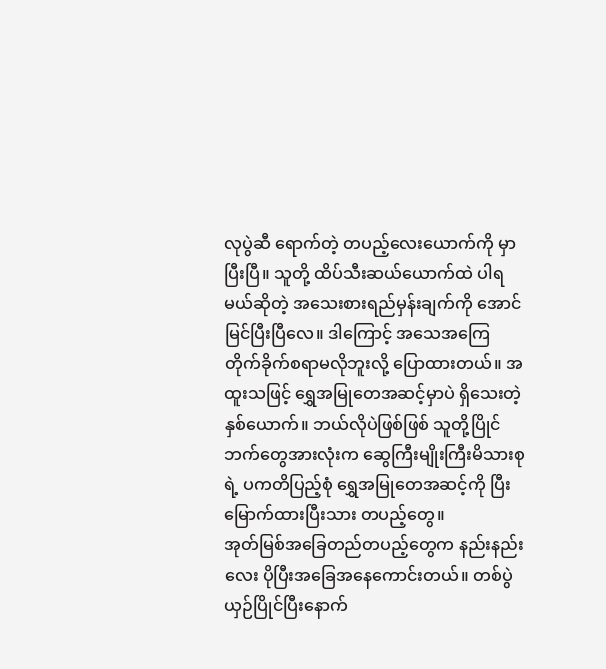လုပွဲဆီ ရောက်တဲ့ တပည့်လေးယောက်ကို မှာပြီးပြီ။ သူတို့ ထိပ်သီးဆယ်ယောက်ထဲ ပါရမယ်ဆိုတဲ့ အသေးစားရည်မှန်းချက်ကို အောင်မြင်ပြီးပြီလေ။ ဒါကြောင့် အသေအကြေ တိုက်ခိုက်စရာမလိုဘူးလို့ ပြောထားတယ်။ အထူးသဖြင့် ရွှေအမြုတေအဆင့်မှာပဲ ရှိသေးတဲ့နှစ်ယောက်။ ဘယ်လိုပဲဖြစ်ဖြစ် သူတို့ပြိုင်ဘက်တွေအားလုံးက ဆွေကြီးမျိုးကြီးမိသားစုရဲ့ ပကတိပြည့်စုံ ရွှေအမြုတေအဆင့်ကို ပြီးမြောက်ထားပြီးသား တပည့်တွေ။
အုတ်မြစ်အခြေတည်တပည့်တွေက နည်းနည်းလေး ပိုပြီးအခြေအနေကောင်းတယ်။ တစ်ပွဲ ယှဉ်ပြိုင်ပြီးနောက်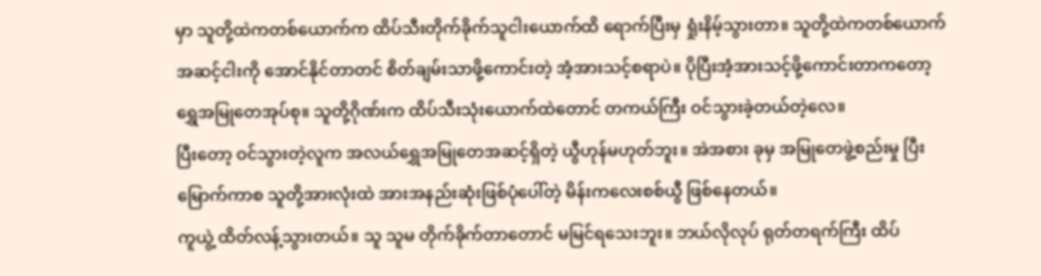မှာ သူတို့ထဲကတစ်ယောက်က ထိပ်သီးတိုက်ခိုက်သူငါးယောက်ထိ ရောက်ပြီးမှ ရှုံးနိမ့်သွားတာ။ သူတို့ထဲကတစ်ယောက် အဆင့်ငါးကို အောင်နိုင်တာတင် စိတ်ချမ်းသာဖို့ကောင်းတဲ့ အံ့အားသင့်စရာပဲ။ ပိုပြီးအံ့အားသင့်ဖို့ကောင်းတာကတော့ ရွှေအမြုတေအုပ်စု။ သူတို့ဂိုဏ်းက ထိပ်သီးသုံးယောက်ထဲတောင် တကယ်ကြီး ဝင်သွားခဲ့တယ်တဲ့လေ။
ပြီးတော့ ဝင်သွားတဲ့လူက အလယ်ရွှေအမြုတေအဆင့်ရှိတဲ့ ယွီဟုန်မဟုတ်ဘူး။ အဲအစား ခုမှ အမြုတေဖွဲ့စည်းမှု ပြီးမြောက်ကာစ သူတို့အားလုံးထဲ အားအနည်းဆုံးဖြစ်ပုံပေါ်တဲ့ မိန်းကလေးစစ်ယွီ ဖြစ်နေတယ်။
ကူယွဲ့ ထိတ်လန့်သွားတယ်။ သူ သူမ တိုက်ခိုက်တာတောင် မမြင်ရသေးဘူး။ ဘယ်လိုလုပ် ရုတ်တရက်ကြီး ထိပ်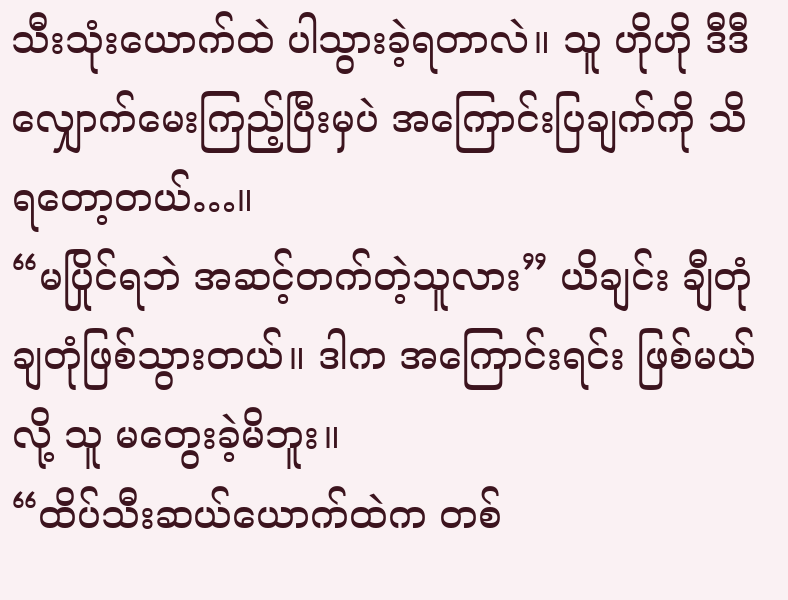သီးသုံးယောက်ထဲ ပါသွားခဲ့ရတာလဲ။ သူ ဟိုဟို ဒီဒီ လျှောက်မေးကြည့်ပြီးမှပဲ အကြောင်းပြချက်ကို သိရတော့တယ်…။
“မပြိုင်ရဘဲ အဆင့်တက်တဲ့သူလား” ယိချင်း ချီတုံချတုံဖြစ်သွားတယ်။ ဒါက အကြောင်းရင်း ဖြစ်မယ်လို့ သူ မတွေးခဲ့မိဘူး။
“ထိပ်သီးဆယ်ယောက်ထဲက တစ်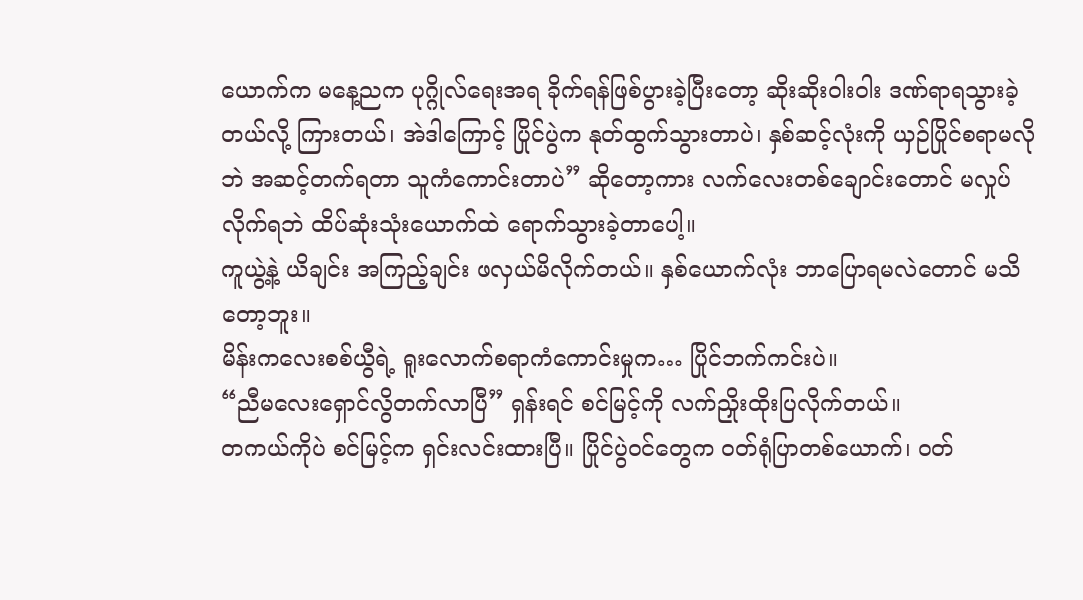ယောက်က မနေ့ညက ပုဂ္ဂိုလ်ရေးအရ ခိုက်ရန်ဖြစ်ပွားခဲ့ပြီးတော့ ဆိုးဆိုးဝါးဝါး ဒဏ်ရာရသွားခဲ့တယ်လို့ ကြားတယ်၊ အဲဒါကြောင့် ပြိုင်ပွဲက နုတ်ထွက်သွားတာပဲ၊ နှစ်ဆင့်လုံးကို ယှဉ်ပြိုင်စရာမလိုဘဲ အဆင့်တက်ရတာ သူကံကောင်းတာပဲ” ဆိုတော့ကား လက်လေးတစ်ချောင်းတောင် မလှုပ်လိုက်ရဘဲ ထိပ်ဆုံးသုံးယောက်ထဲ ရောက်သွားခဲ့တာပေါ့။
ကူယွဲ့နဲ့ ယိချင်း အကြည့်ချင်း ဖလှယ်မိလိုက်တယ်။ နှစ်ယောက်လုံး ဘာပြောရမလဲတောင် မသိတော့ဘူး။
မိန်းကလေးစစ်ယွီရဲ့ ရူးလောက်စရာကံကောင်းမှုက… ပြိုင်ဘက်ကင်းပဲ။
“ညီမလေးရှောင်လွိတက်လာပြီ” ရှန်းရင် စင်မြင့်ကို လက်ညှိုးထိုးပြလိုက်တယ်။
တကယ်ကိုပဲ စင်မြင့်က ရှင်းလင်းထားပြီ။ ပြိုင်ပွဲဝင်တွေက ဝတ်ရုံပြာတစ်ယောက်၊ ဝတ်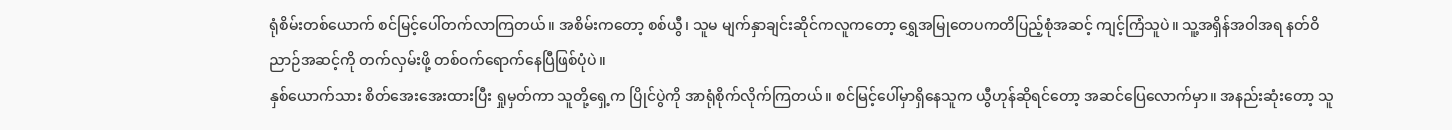ရုံစိမ်းတစ်ယောက် စင်မြင့်ပေါ်တက်လာကြတယ်။ အစိမ်းကတော့ စစ်ယွီ၊ သူမ မျက်နှာချင်းဆိုင်ကလူကတော့ ရွှေအမြုတေပကတိပြည့်စုံအဆင့် ကျင့်ကြံသူပဲ။ သူ့အရှိန်အဝါအရ နတ်ဝိညာဉ်အဆင့်ကို တက်လှမ်းဖို့ တစ်ဝက်ရောက်နေပြီဖြစ်ပုံပဲ။
နှစ်ယောက်သား စိတ်အေးအေးထားပြီး ရှုမှတ်ကာ သူတို့ရှေ့က ပြိုင်ပွဲကို အာရုံစိုက်လိုက်ကြတယ်။ စင်မြင့်ပေါ်မှာရှိနေသူက ယွီဟုန်ဆိုရင်တော့ အဆင်ပြေလောက်မှာ။ အနည်းဆုံးတော့ သူ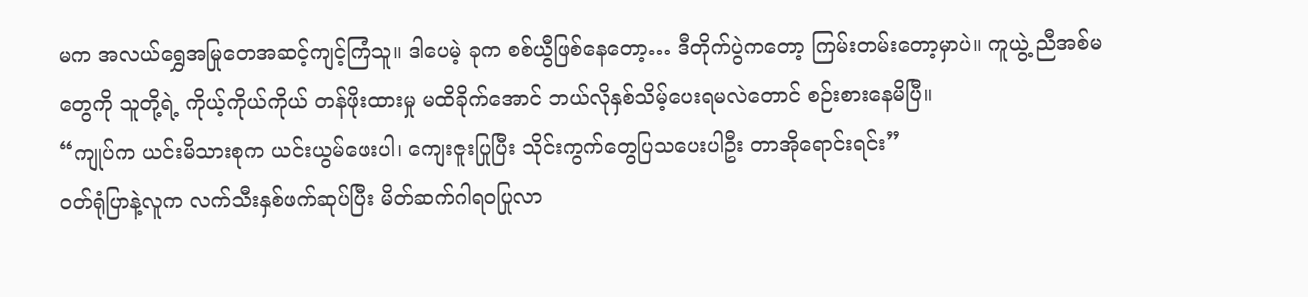မက အလယ်ရွှေအမြုတေအဆင့်ကျင့်ကြံသူ။ ဒါပေမဲ့ ခုက စစ်ယွီဖြစ်နေတော့… ဒီတိုက်ပွဲကတော့ ကြမ်းတမ်းတော့မှာပဲ။ ကူယွဲ့ ညီအစ်မတွေကို သူတို့ရဲ့ ကိုယ့်ကိုယ်ကိုယ် တန်ဖိုးထားမှု မထိခိုက်အောင် ဘယ်လိုနှစ်သိမ့်ပေးရမလဲတောင် စဉ်းစားနေမိပြီ။
“ကျုပ်က ယင်းမိသားစုက ယင်းယွမ်ဖေးပါ၊ ကျေးဇူးပြုပြီး သိုင်းကွက်တွေပြသပေးပါဦး တာအိုရောင်းရင်း”
ဝတ်ရုံပြာနဲ့လူက လက်သီးနှစ်ဖက်ဆုပ်ပြီး မိတ်ဆက်ဂါရ၀ပြုလာ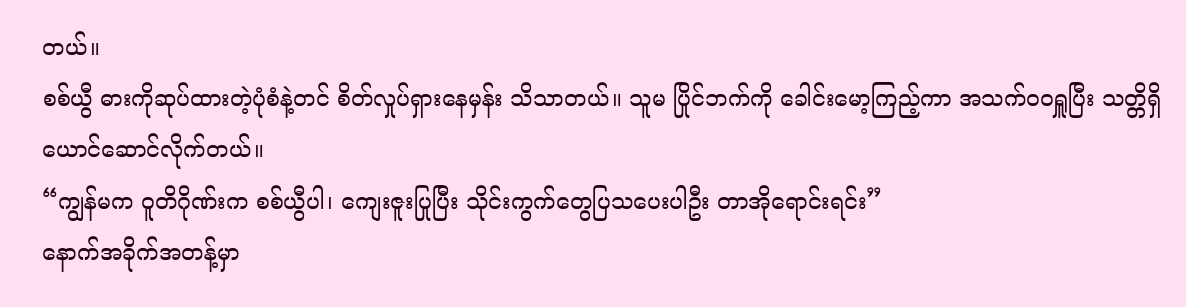တယ်။
စစ်ယွီ ဓားကိုဆုပ်ထားတဲ့ပုံစံနဲ့တင် စိတ်လှုပ်ရှားနေမှန်း သိသာတယ်။ သူမ ပြိုင်ဘက်ကို ခေါင်းမော့ကြည့်ကာ အသက်ဝဝရှူပြီး သတ္တိရှိယောင်ဆောင်လိုက်တယ်။
“ကျွန်မက ဝူတိဂိုဏ်းက စစ်ယွီပါ၊ ကျေးဇူးပြုပြီး သိုင်းကွက်တွေပြသပေးပါဦး တာအိုရောင်းရင်း”
နောက်အခိုက်အတန့်မှာ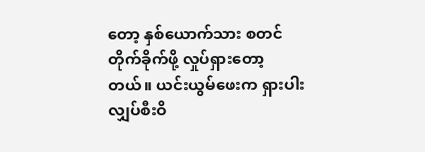တော့ နှစ်ယောက်သား စတင်တိုက်ခိုက်ဖို့ လှုပ်ရှားတော့တယ်။ ယင်းယွမ်ဖေးက ရှားပါးလျှပ်စီးဝိ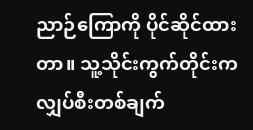ညာဉ်ကြောကို ပိုင်ဆိုင်ထားတာ။ သူ့သိုင်းကွက်တိုင်းက လျှပ်စီးတစ်ချက်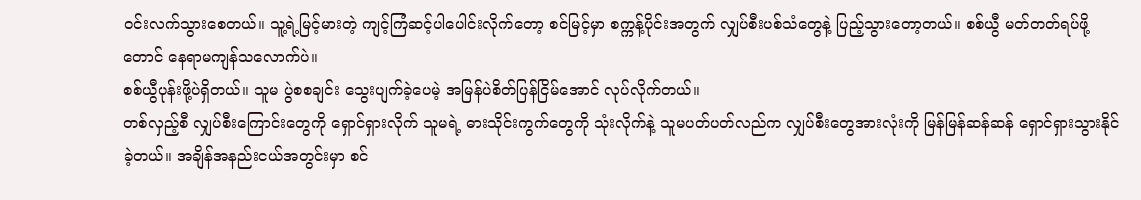ဝင်းလက်သွားစေတယ်။ သူ့ရဲ့မြင့်မားတဲ့ ကျင့်ကြံဆင့်ပါပေါင်းလိုက်တော့ စင်မြင့်မှာ စက္ကန့်ပိုင်းအတွက် လျှပ်စီးပစ်သံတွေနဲ့ ပြည့်သွားတော့တယ်။ စစ်ယွီ မတ်တတ်ရပ်ဖို့တောင် နေရာမကျန်သလောက်ပဲ။
စစ်ယွီပုန်းဖို့ပဲရှိတယ်။ သူမ ပွဲစစချင်း သွေးပျက်ခဲ့ပေမဲ့ အမြန်ပဲစိတ်ပြန်ငြိမ်အောင် လုပ်လိုက်တယ်။
တစ်လှည့်စီ လျှပ်စီးကြောင်းတွေကို ရှောင်ရှားလိုက် သူမရဲ့ ဓားသိုင်းကွက်တွေကို သုံးလိုက်နဲ့ သူမပတ်ပတ်လည်က လျှပ်စီးတွေအားလုံးကို မြန်မြန်ဆန်ဆန် ရှောင်ရှားသွားနိုင်ခဲ့တယ်။ အချိန်အနည်းငယ်အတွင်းမှာ စင်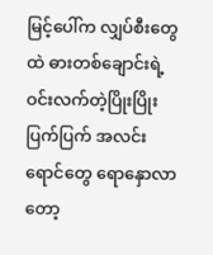မြင့်ပေါ်က လျှပ်စီးတွေထဲ ဓားတစ်ချောင်းရဲ့ ဝင်းလက်တဲ့ပြိုးပြိုးပြက်ပြက် အလင်းရောင်တွေ ရောနှောလာတော့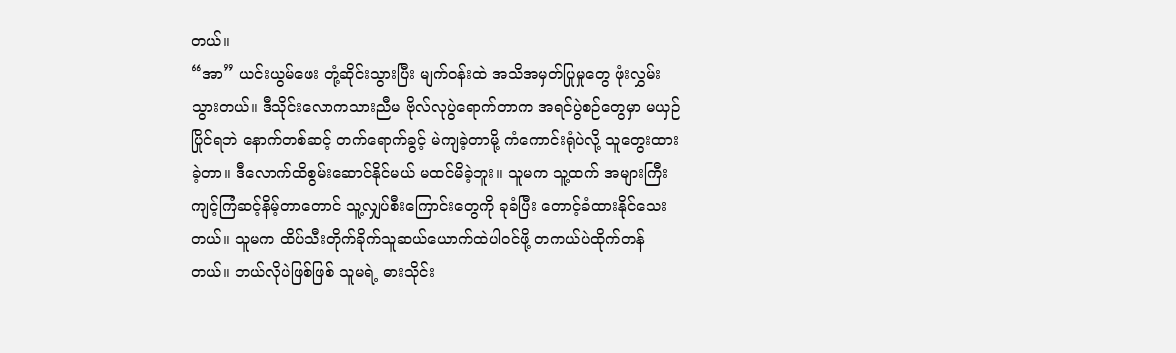တယ်။
“အာ” ယင်းယွမ်ဖေး တုံ့ဆိုင်းသွားပြီး မျက်ဝန်းထဲ အသိအမှတ်ပြုမှုတွေ ဖုံးလွှမ်းသွားတယ်။ ဒီသိုင်းလောကသားညီမ ဗိုလ်လုပွဲရောက်တာက အရင်ပွဲစဉ်တွေမှာ မယှဉ်ပြိုင်ရဘဲ နောက်တစ်ဆင့် တက်ရောက်ခွင့် မဲကျခဲ့တာမို့ ကံကောင်းရုံပဲလို့ သူတွေးထားခဲ့တာ။ ဒီလောက်ထိစွမ်းဆောင်နိုင်မယ် မထင်မိခဲ့ဘူး။ သူမက သူ့ထက် အများကြီးကျင့်ကြံဆင့်နိမ့်တာတောင် သူ့လျှပ်စီးကြောင်းတွေကို ခုခံပြီး တောင့်ခံထားနိုင်သေးတယ်။ သူမက ထိပ်သီးတိုက်ခိုက်သူဆယ်ယောက်ထဲပါဝင်ဖို့ တကယ်ပဲထိုက်တန်တယ်။ ဘယ်လိုပဲဖြစ်ဖြစ် သူမရဲ့ ဓားသိုင်း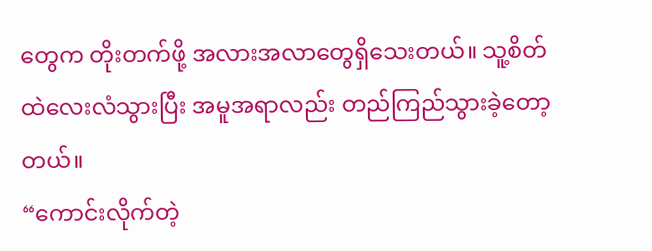တွေက တိုးတက်ဖို့ အလားအလာတွေရှိသေးတယ်။ သူ့စိတ်ထဲလေးလံသွားပြီး အမူအရာလည်း တည်ကြည်သွားခဲ့တော့တယ်။
“ကောင်းလိုက်တဲ့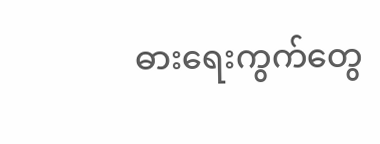ဓားရေးကွက်တွေ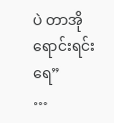ပဲ တာအိုရောင်းရင်းရေ”
…